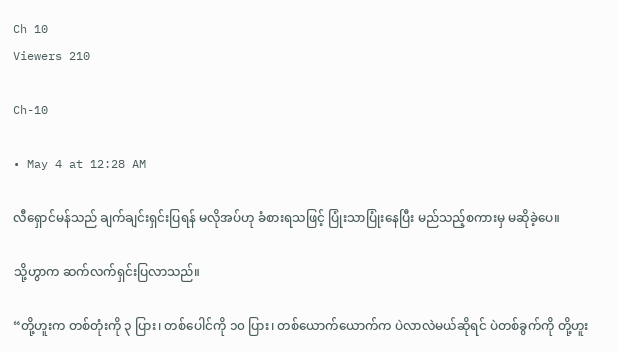Ch 10
Viewers 210

Ch-10

• May 4 at 12:28 AM

လီရှောင်မန်သည် ချက်ချင်းရှင်းပြရန် မလိုအပ်ဟု ခံစားရသဖြင့် ပြုံးသာပြုံးနေပြီး မည်သည့်စကားမှ မဆိုခဲ့ပေ။

သို့ဟွာက ဆက်လက်ရှင်းပြလာသည်။

“တို့ဟူးက တစ်တုံးကို ၃ ပြား၊ တစ်ပေါင်ကို ၁၀ ပြား၊ တစ်ယောက်ယောက်က ပဲလာလဲမယ်ဆိုရင် ပဲတစ်ခွက်ကို တို့ဟူး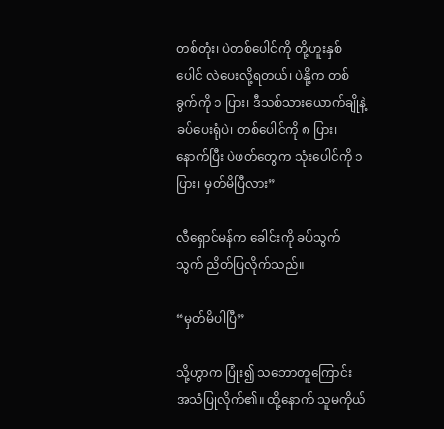တစ်တုံး၊ ပဲတစ်ပေါင်ကို တို့ဟူးနှစ်ပေါင် လဲပေးလို့ရတယ်၊ ပဲနို့က တစ်ခွက်ကို ၁ ပြား၊ ဒီသစ်သားယောက်ချိုနဲ့ ခပ်ပေးရုံပဲ၊ တစ်ပေါင်ကို ၈ ပြား၊ နောက်ပြီး ပဲဖတ်တွေက သုံးပေါင်ကို ၁ ပြား၊ မှတ်မိပြီလား”

လီရှောင်မန်က ခေါင်းကို ခပ်သွက်သွက် ညိတ်ပြလိုက်သည်။

“မှတ်မိပါပြီ”

သို့ဟွာက ပြုံး၍ သဘောတူကြောင်း အသံပြုလိုက်၏။ ထို့နောက် သူမကိုယ်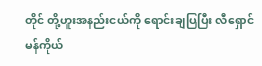တိုင် တို့ဟူးအနည်းငယ်ကို ရောင်းချပြပြီး လီရှောင်မန်ကိုယ်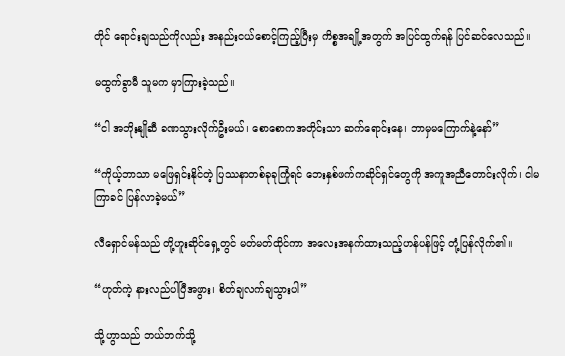တိုင် ရောင်းချသည်ကိုလည်း အနည်းငယ်စောင့်ကြည့်ပြီးမှ ကိစ္စအချို့အတွက် အပြင်ထွက်ရန် ပြင်ဆင်လေသည်။

မထွက်ခွာမီ သူမက မှာကြားခဲ့သည်။

“ငါ အဘိုးနျိုဆီ ခဏသွားလိုက်ဦးမယ်၊ စောစောကအတိုင်းသာ ဆက်ရောင်းနေ၊ ဘာမှမကြောက်နဲ့နော်”

“ကိုယ့်ဘာသာ မဖြေရှင်းနိုင်တဲ့ ပြဿနာတစ်ခုခုကြုံရင် ဘေးနှစ်ဖက်ကဆိုင်ရှင်တွေကို အကူအညီတောင်းလိုက်၊ ငါမကြာခင် ပြန်လာခဲ့မယ်”

လီရှောင်မန်သည် တို့ဟူးဆိုင်ရှေ့တွင် မတ်မတ်ထိုင်ကာ အလေးအနက်ထားသည့်ဟန်ပန်ဖြင့် တုံ့ပြန်လိုက်၏။

“ဟုတ်ကဲ့ နားလည်ပါပြီအဖွား၊ စိတ်ချလက်ချသွားပါ”

သို့ဟွာသည် ဘယ်ဘက်သို့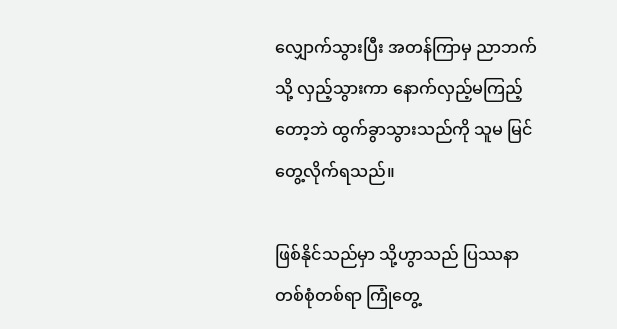လျှောက်သွားပြီး အတန်ကြာမှ ညာဘက်သို့ လှည့်သွားကာ နောက်လှည့်မကြည့်တော့ဘဲ ထွက်ခွာသွားသည်ကို သူမ မြင်တွေ့လိုက်ရသည်။

ဖြစ်နိုင်သည်မှာ သို့ဟွာသည် ပြဿနာတစ်စုံတစ်ရာ ကြုံတွေ့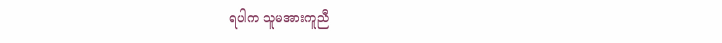ရပါက သူမအားကူညီ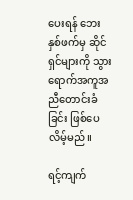ပေးရန် ဘေးနှစ်ဖက်မှ ဆိုင်ရှင်များကို သွားရောက်အကူအညီတောင်းခံခြင်း ဖြစ်ပေလိမ့်မည်။

ရင့်ကျက်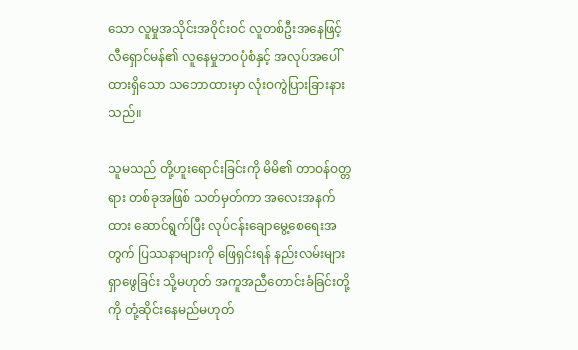သော လူမှုအသိုင်းအဝိုင်းဝင် လူတစ်ဦးအနေဖြင့် လီရှောင်မန်၏ လူနေမှုဘဝပုံစံနှင့် အလုပ်အပေါ်ထားရှိသော သဘောထားမှာ လုံးဝကွဲပြားခြားနားသည်။

သူမသည် တို့ဟူးရောင်းခြင်းကို မိမိ၏ တာဝန်ဝတ္တရား တစ်ခုအဖြစ် သတ်မှတ်ကာ အလေးအနက်ထား ဆောင်ရွက်ပြီး လုပ်ငန်းချောမွေ့စေရေးအတွက် ပြဿနာများကို ဖြေရှင်းရန် နည်းလမ်းများရှာဖွေခြင်း သို့မဟုတ် အကူအညီတောင်းခံခြင်းတို့ကို တုံ့ဆိုင်းနေမည်မဟုတ်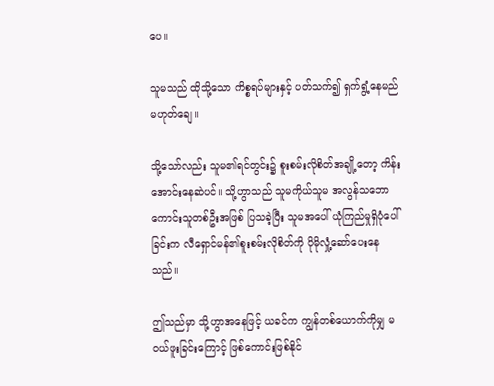ပေ။

သူမသည် ထိုသို့သော ကိစ္စရပ်များနှင့် ပတ်သက်၍ ရှက်ရွံ့နေမည်မဟုတ်ချေ။

သို့သော်လည်း သူမ၏ရင်တွင်း၌ စူးစမ်းလိုစိတ်အချို့တော့ ကိန်းအောင်းနေဆဲပင်။ သို့ဟွာသည် သူမကိုယ်သူမ အလွန်သဘောကောင်းသူတစ်ဦးအဖြစ် ပြသခဲ့ပြီး သူမအပေါ် ယုံကြည်မှုရှိပုံပေါ်ခြင်းက လီရှောင်မန်၏စူးစမ်းလိုစိတ်ကို ပိုမိုလှုံ့ဆော်ပေးနေသည်။

ဤသည်မှာ သို့ဟွာအနေဖြင့် ယခင်က ကျွန်တစ်ယောက်ကိုမျှ မဝယ်ဖူးခြင်းကြောင့် ဖြစ်ကောင်းဖြစ်နိုင်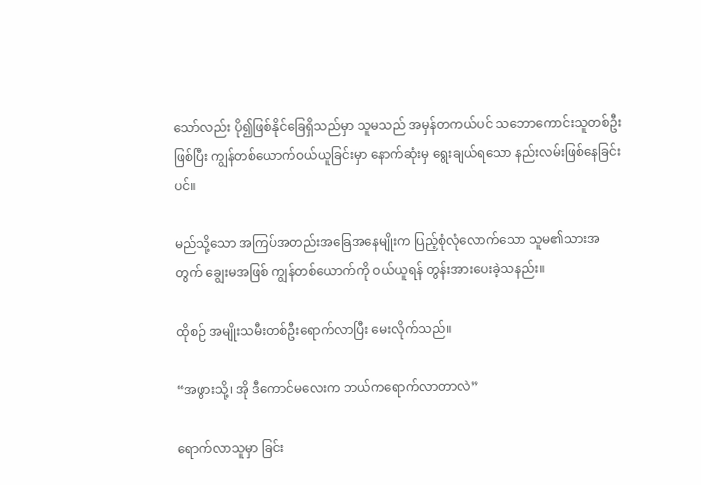သော်လည်း ပို၍ဖြစ်နိုင်ခြေရှိသည်မှာ သူမသည် အမှန်တကယ်ပင် သဘောကောင်းသူတစ်ဦးဖြစ်ပြီး ကျွန်တစ်ယောက်ဝယ်ယူခြင်းမှာ နောက်ဆုံးမှ ရွေးချယ်ရသော နည်းလမ်းဖြစ်နေခြင်းပင်။

မည်သို့သော အကြပ်အတည်းအခြေအနေမျိုးက ပြည့်စုံလုံလောက်သော သူမ၏သားအတွက် ချွေးမအဖြစ် ကျွန်တစ်ယောက်ကို ဝယ်ယူရန် တွန်းအားပေးခဲ့သနည်း။

ထိုစဉ် အမျိုးသမီးတစ်ဦးရောက်လာပြီး မေးလိုက်သည်။

“အဖွားသို့၊ အို ဒီကောင်မလေးက ဘယ်ကရောက်လာတာလဲ”

ရောက်လာသူမှာ ခြင်း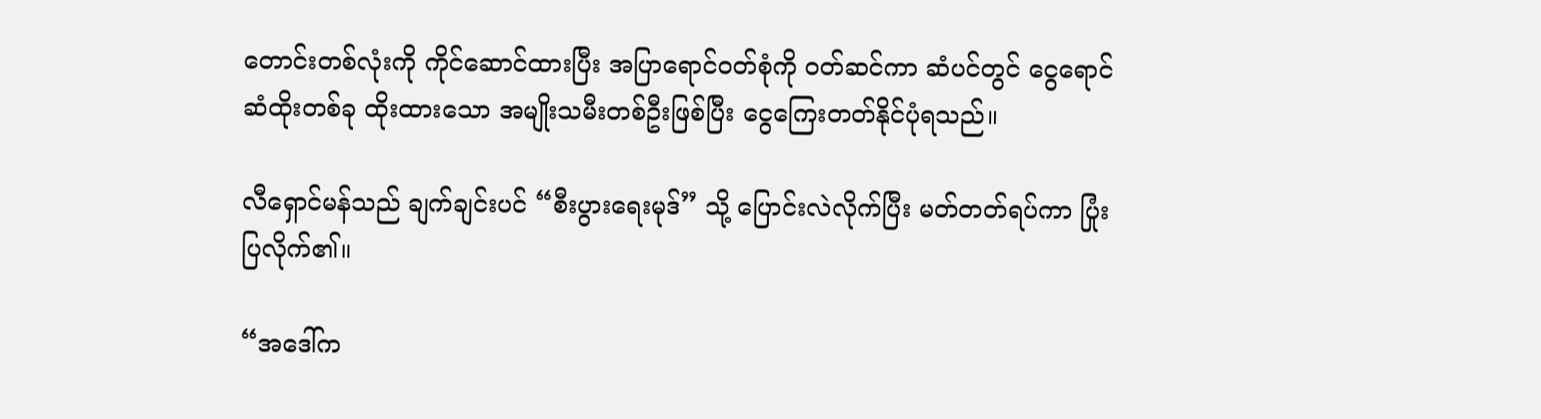တောင်းတစ်လုံးကို ကိုင်ဆောင်ထားပြီး အပြာရောင်ဝတ်စုံကို ဝတ်ဆင်ကာ ဆံပင်တွင် ငွေရောင်ဆံထိုးတစ်ခု ထိုးထားသော အမျိုးသမီးတစ်ဦးဖြစ်ပြီး ငွေကြေးတတ်နိုင်ပုံရသည်။

လီရှောင်မန်သည် ချက်ချင်းပင် “စီးပွားရေးမုဒ်” သို့ ပြောင်းလဲလိုက်ပြီး မတ်တတ်ရပ်ကာ ပြုံးပြလိုက်၏။

“အဒေါ်က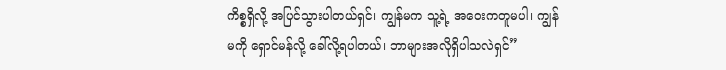ကိစ္စရှိလို့ အပြင်သွားပါတယ်ရှင်၊ ကျွန်မက သူ့ရဲ့ အဝေးကတူမပါ၊ ကျွန်မကို ရှောင်မန်လို့ ခေါ်လို့ရပါတယ်၊ ဘာများအလိုရှိပါသလဲရှင်”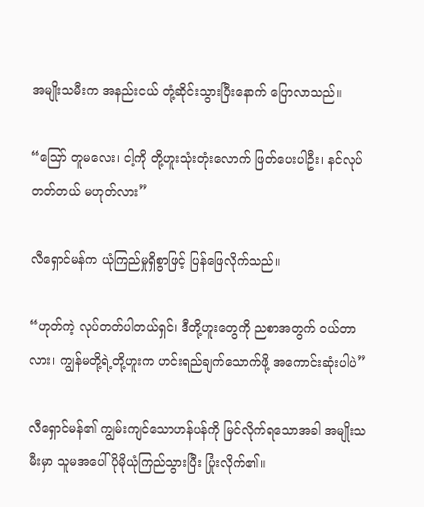အမျိုးသမီးက အနည်းငယ် တုံ့ဆိုင်းသွားပြီးနောက် ပြောလာသည်။

“ဪ တူမလေး၊ ငါ့ကို တို့ဟူးသုံးတုံးလောက် ဖြတ်ပေးပါဦး၊ နင်လုပ်တတ်တယ် မဟုတ်လား”

လီရှောင်မန်က ယုံကြည်မှုရှိစွာဖြင့် ပြန်ဖြေလိုက်သည်။

“ဟုတ်ကဲ့ လုပ်တတ်ပါတယ်ရှင်၊ ဒီတို့ဟူးတွေကို ညစာအတွက် ဝယ်တာလား၊ ကျွန်မတို့ရဲ့တို့ဟူးက ဟင်းရည်ချက်သောက်ဖို့ အကောင်းဆုံးပါပဲ”

လီရှောင်မန်၏ ကျွမ်းကျင်သောဟန်ပန်ကို မြင်လိုက်ရသောအခါ အမျိုးသမီးမှာ သူမအပေါ် ပိုမိုယုံကြည်သွားပြီး ပြုံးလိုက်၏။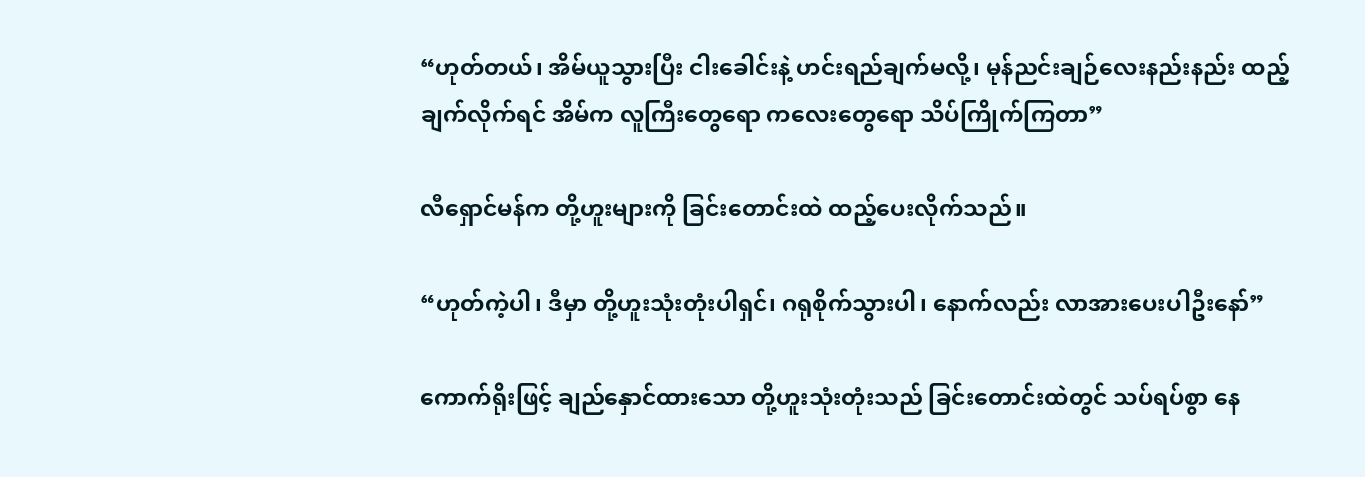“ဟုတ်တယ်၊ အိမ်ယူသွားပြီး ငါးခေါင်းနဲ့ ဟင်းရည်ချက်မလို့၊ မုန်ညင်းချဉ်လေးနည်းနည်း ထည့်ချက်လိုက်ရင် အိမ်က လူကြီးတွေရော ကလေးတွေရော သိပ်ကြိုက်ကြတာ”

လီရှောင်မန်က တို့ဟူးများကို ခြင်းတောင်းထဲ ထည့်ပေးလိုက်သည်။

“ဟုတ်ကဲ့ပါ၊ ဒီမှာ တို့ဟူးသုံးတုံးပါရှင်၊ ဂရုစိုက်သွားပါ၊ နောက်လည်း လာအားပေးပါဦးနော်”

ကောက်ရိုးဖြင့် ချည်နှောင်ထားသော တို့ဟူးသုံးတုံးသည် ခြင်းတောင်းထဲတွင် သပ်ရပ်စွာ နေ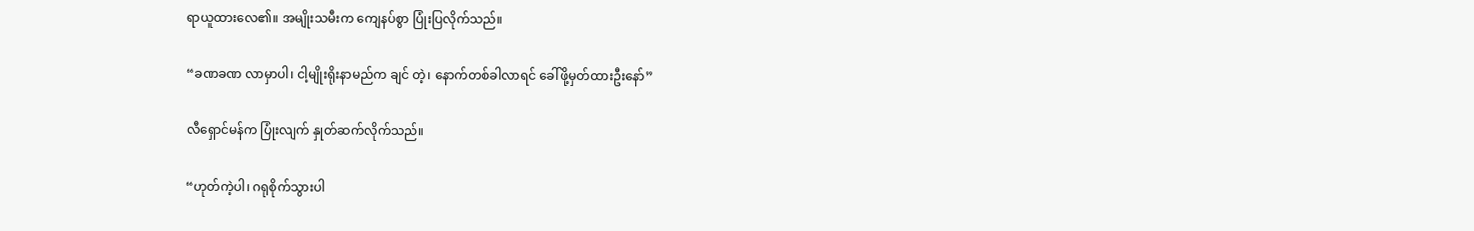ရာယူထားလေ၏။ အမျိုးသမီးက ကျေနပ်စွာ ပြုံးပြလိုက်သည်။

“ခဏခဏ လာမှာပါ၊ ငါ့မျိုးရိုးနာမည်က ချင် တဲ့၊ နောက်တစ်ခါလာရင် ခေါ်ဖို့မှတ်ထားဦးနော်”

လီရှောင်မန်က ပြုံးလျက် နှုတ်ဆက်လိုက်သည်။

“ဟုတ်ကဲ့ပါ၊ ဂရုစိုက်သွားပါ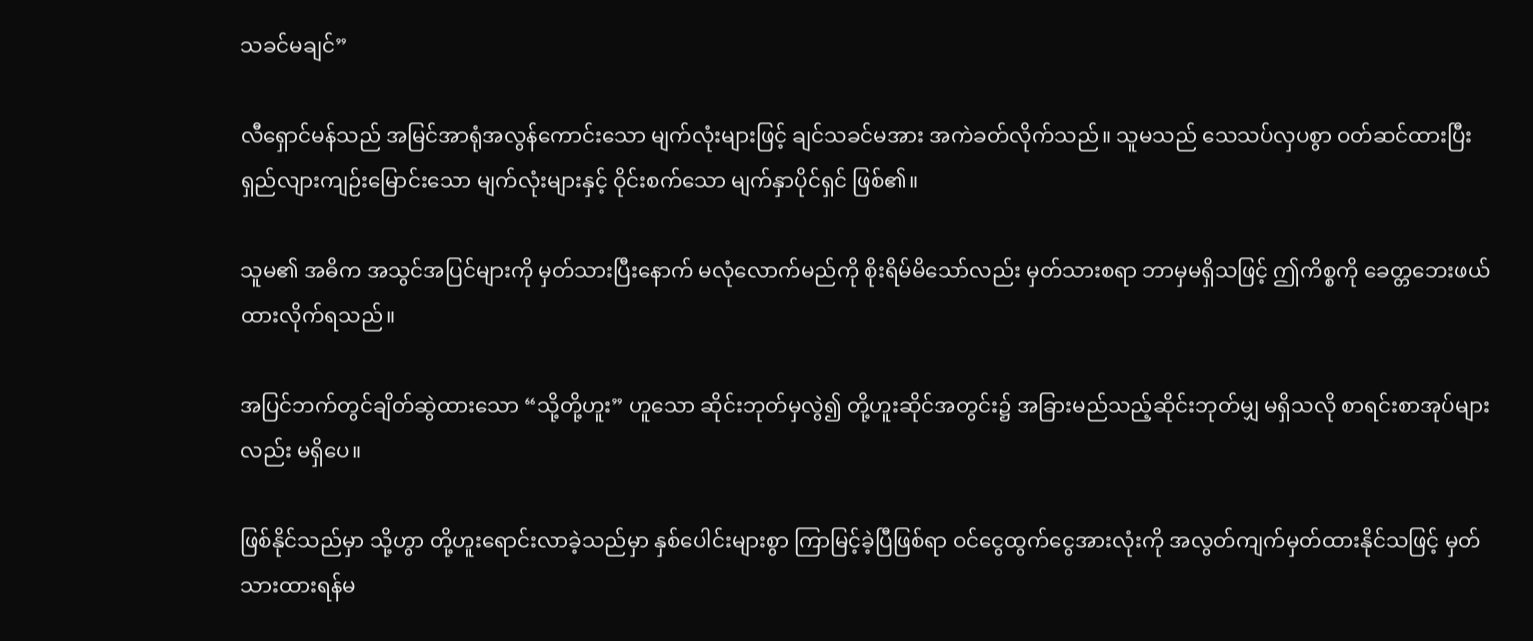သခင်မချင်”

လီရှောင်မန်သည် အမြင်အာရုံအလွန်ကောင်းသော မျက်လုံးများဖြင့် ချင်သခင်မအား အကဲခတ်လိုက်သည်။ သူမသည် သေသပ်လှပစွာ ဝတ်ဆင်ထားပြီး ရှည်လျားကျဉ်းမြောင်းသော မျက်လုံးများနှင့် ဝိုင်းစက်သော မျက်နှာပိုင်ရှင် ဖြစ်၏။

သူမ၏ အဓိက အသွင်အပြင်များကို မှတ်သားပြီးနောက် မလုံလောက်မည်ကို စိုးရိမ်မိသော်လည်း မှတ်သားစရာ ဘာမှမရှိသဖြင့် ဤကိစ္စကို ခေတ္တဘေးဖယ်ထားလိုက်ရသည်။

အပြင်ဘက်တွင်ချိတ်ဆွဲထားသော “သို့တို့ဟူး” ဟူသော ဆိုင်းဘုတ်မှလွဲ၍ တို့ဟူးဆိုင်အတွင်း၌ အခြားမည်သည့်ဆိုင်းဘုတ်မျှ မရှိသလို စာရင်းစာအုပ်များလည်း မရှိပေ။

ဖြစ်နိုင်သည်မှာ သို့ဟွာ တို့ဟူးရောင်းလာခဲ့သည်မှာ နှစ်ပေါင်းများစွာ ကြာမြင့်ခဲ့ပြီဖြစ်ရာ ဝင်ငွေထွက်ငွေအားလုံးကို အလွတ်ကျက်မှတ်ထားနိုင်သဖြင့် မှတ်သားထားရန်မ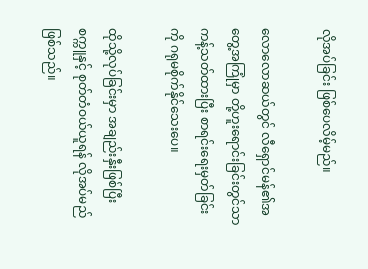လိုအပ်ခြင်း ဖြစ်ပေလိမ့်မည်။

လောလောဆယ်တွင် လီရှောင်မန်၏အတွေ့အကြုံမှာ တို့ဟူးရောင်းခြင်းတွင်သာ ကန့်သတ်ထားပြီး စာရင်းရေးမှတ်ခြင်းကို ဂရုမစိုက်နိုင်သေးပေ။

ထိုသို့လုပ်ခြင်းမှာ အချည်းနှီးဖြစ်ပြီး စက္ကူနှင့် စုတ်တံဝယ်ယူရန် လိုအပ်မည်ဖြစ်သည်။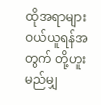ထိုအရာများ ဝယ်ယူရန်အတွက် တို့ဟူးမည်မျှ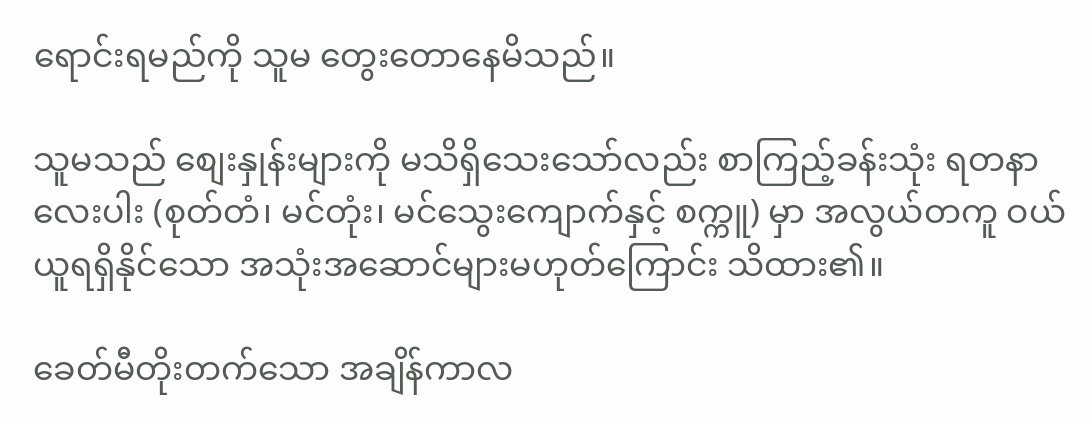ရောင်းရမည်ကို သူမ တွေးတောနေမိသည်။

သူမသည် စျေးနှုန်းများကို မသိရှိသေးသော်လည်း စာကြည့်ခန်းသုံး ရတနာလေးပါး (စုတ်တံ၊ မင်တုံး၊ မင်သွေးကျောက်နှင့် စက္ကူ) မှာ အလွယ်တကူ ဝယ်ယူရရှိနိုင်သော အသုံးအဆောင်များမဟုတ်ကြောင်း သိထား၏။

ခေတ်မီတိုးတက်သော အချိန်ကာလ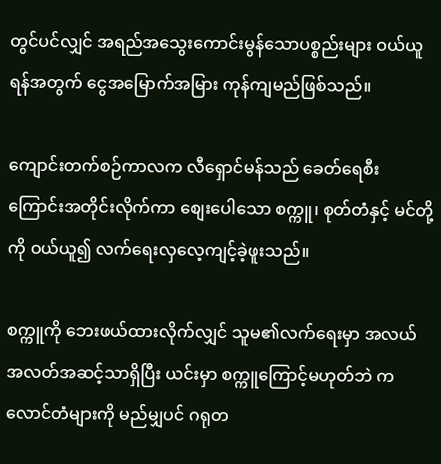တွင်ပင်လျှင် အရည်အသွေးကောင်းမွန်သောပစ္စည်းများ ဝယ်ယူရန်အတွက် ငွေအမြောက်အမြား ကုန်ကျမည်ဖြစ်သည်။

ကျောင်းတက်စဉ်ကာလက လီရှောင်မန်သည် ခေတ်ရေစီးကြောင်းအတိုင်းလိုက်ကာ စျေးပေါသော စက္ကူ၊ စုတ်တံနှင့် မင်တို့ကို ဝယ်ယူ၍ လက်ရေးလှလေ့ကျင့်ခဲ့ဖူးသည်။

စက္ကူကို ဘေးဖယ်ထားလိုက်လျှင် သူမ၏လက်ရေးမှာ အလယ်အလတ်အဆင့်သာရှိပြီး ယင်းမှာ စက္ကူကြောင့်မဟုတ်ဘဲ ကလောင်တံများကို မည်မျှပင် ဂရုတ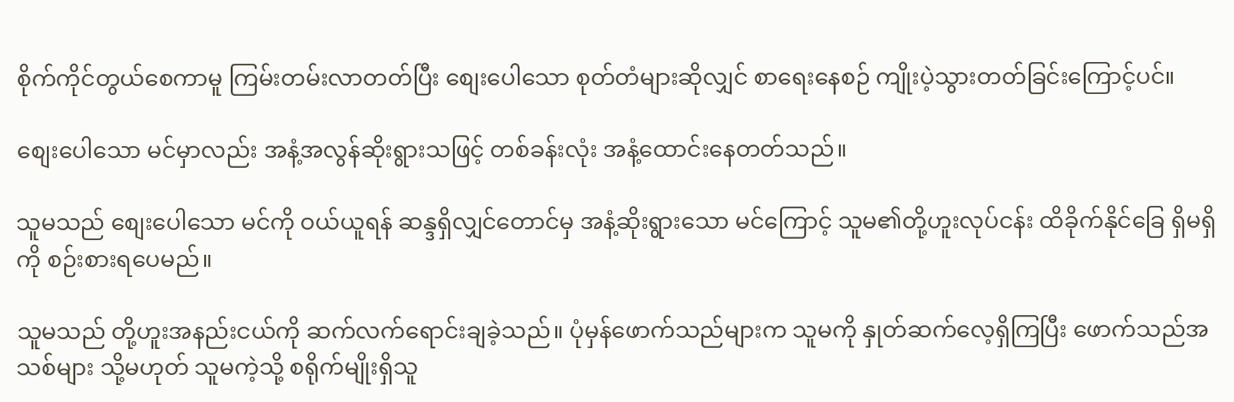စိုက်ကိုင်တွယ်စေကာမူ ကြမ်းတမ်းလာတတ်ပြီး စျေးပေါသော စုတ်တံများဆိုလျှင် စာရေးနေစဉ် ကျိုးပဲ့သွားတတ်ခြင်းကြောင့်ပင်။

စျေးပေါသော မင်မှာလည်း အနံ့အလွန်ဆိုးရွားသဖြင့် တစ်ခန်းလုံး အနံ့ထောင်းနေတတ်သည်။

သူမသည် စျေးပေါသော မင်ကို ဝယ်ယူရန် ဆန္ဒရှိလျှင်တောင်မှ အနံ့ဆိုးရွားသော မင်ကြောင့် သူမ၏တို့ဟူးလုပ်ငန်း ထိခိုက်နိုင်ခြေ ရှိမရှိကို စဉ်းစားရပေမည်။

သူမသည် တို့ဟူးအနည်းငယ်ကို ဆက်လက်ရောင်းချခဲ့သည်။ ပုံမှန်ဖောက်သည်များက သူမကို နှုတ်ဆက်လေ့ရှိကြပြီး ဖောက်သည်အသစ်များ သို့မဟုတ် သူမကဲ့သို့ စရိုက်မျိုးရှိသူ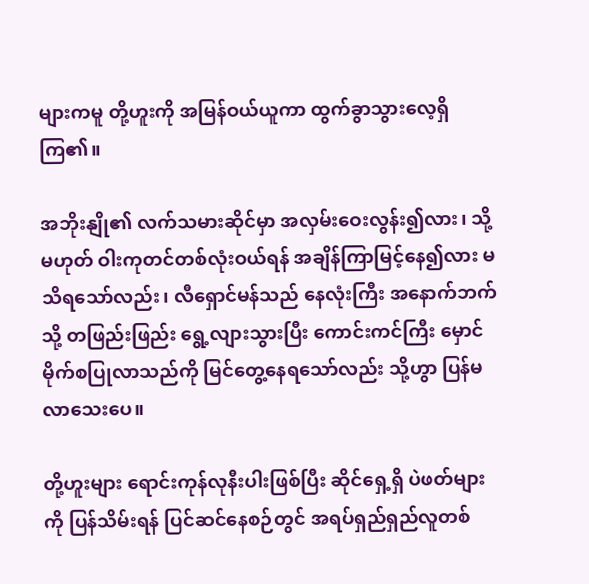များကမူ တို့ဟူးကို အမြန်ဝယ်ယူကာ ထွက်ခွာသွားလေ့ရှိကြ၏။

အဘိုးနျို၏ လက်သမားဆိုင်မှာ အလှမ်းဝေးလွန်း၍လား၊ သို့မဟုတ် ဝါးကုတင်တစ်လုံးဝယ်ရန် အချိန်ကြာမြင့်နေ၍လား မသိရသော်လည်း၊ လီရှောင်မန်သည် နေလုံးကြီး အနောက်ဘက်သို့ တဖြည်းဖြည်း ရွေ့လျားသွားပြီး ကောင်းကင်ကြီး မှောင်မိုက်စပြုလာသည်ကို မြင်တွေ့နေရသော်လည်း သို့ဟွာ ပြန်မလာသေးပေ။

တို့ဟူးများ ရောင်းကုန်လုနီးပါးဖြစ်ပြီး ဆိုင်ရှေ့ရှိ ပဲဖတ်များကို ပြန်သိမ်းရန် ပြင်ဆင်နေစဉ်တွင် အရပ်ရှည်ရှည်လူတစ်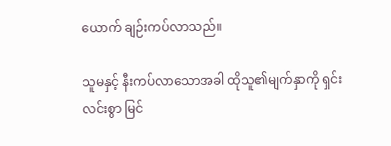ယောက် ချဉ်းကပ်လာသည်။

သူမနှင့် နီးကပ်လာသောအခါ ထိုသူ၏မျက်နှာကို ရှင်းလင်းစွာ မြင်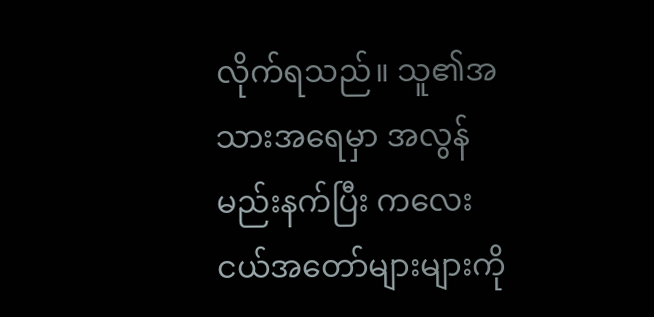လိုက်ရသည်။ သူ၏အသားအရေမှာ အလွန်မည်းနက်ပြီး ကလေးငယ်အတော်များများကို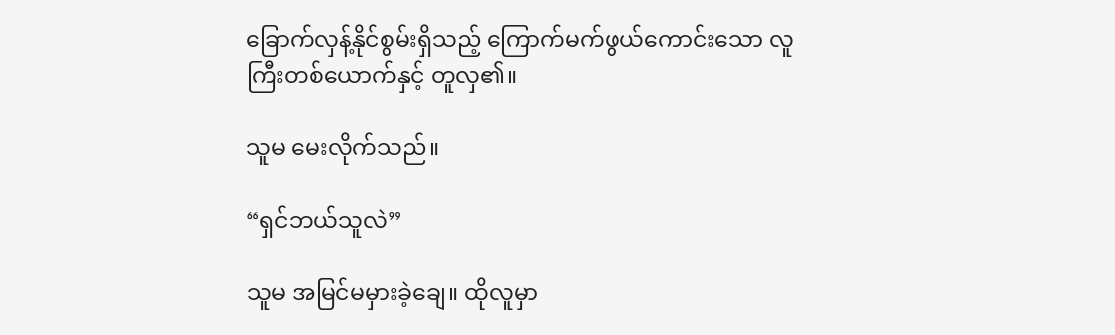ခြောက်လှန့်နိုင်စွမ်းရှိသည့် ကြောက်မက်ဖွယ်ကောင်းသော လူကြီးတစ်ယောက်နှင့် တူလှ၏။

သူမ မေးလိုက်သည်။

“ရှင်ဘယ်သူလဲ”

သူမ အမြင်မမှားခဲ့ချေ။ ထိုလူမှာ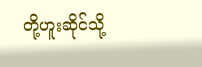တို့ဟူးဆိုင်သို့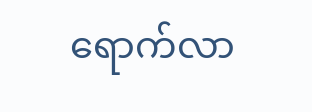ရောက်လာ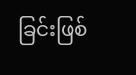ခြင်းဖြစ်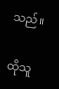သည်။

ထိုသူ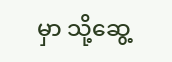မှာ သို့ဆွေ့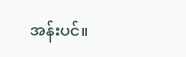အန်းပင်။